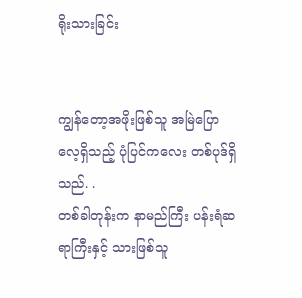ရိုးသားခြင်း


ကျွန်တော့အဖိုးဖြစ်သူ အမြဲပြောလေ့ရှိသည့် ပုံပြင်ကလေး တစ်ပုဒ်ရှိသည်. .
တစ်ခါတုန်းက နာမည်ကြီး ပန်းရံဆရာကြီးနှင့် သားဖြစ်သူ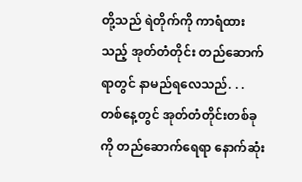တို့သည် ရဲတိုက်ကို ကာရံထားသည့် အုတ်တံတိုင်း တည်ဆောက်ရာတွင် နာမည်ရလေသည်. . . တစ်နေ့တွင် အုတ်တံတိုင်းတစ်ခုကို တည်ဆောက်ရေရာ နောက်ဆုံး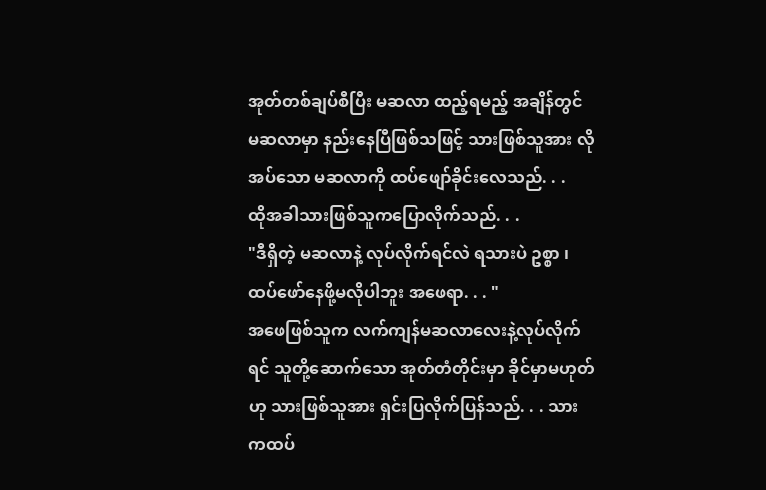အုတ်တစ်ချပ်စီပြီး မဆလာ ထည့်ရမည့် အချိန်တွင် မဆလာမှာ နည်းနေပြီဖြစ်သဖြင့် သားဖြစ်သူအား လိုအပ်သော မဆလာကို ထပ်ဖျော်ခိုင်းလေသည်. . .
ထိုအခါသားဖြစ်သူကပြောလိုက်သည်. . .
"ဒီရှိတဲ့ မဆလာနဲ့ လုပ်လိုက်ရင်လဲ ရသားပဲ ဥစ္စာ ၊ ထပ်ဖော်နေဖို့မလိုပါဘူး အဖေရာ. . . "
အဖေဖြစ်သူက လက်ကျန်မဆလာလေးနဲ့လုပ်လိုက်ရင် သူတို့ဆောက်သော အုတ်တံတိုင်းမှာ ခိုင်မှာမဟုတ်ဟု သားဖြစ်သူအား ရှင်းပြလိုက်ပြန်သည်. . . သားကထပ်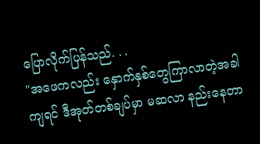ပြောလိုက်ပြန်သည်. . .
"အဖေကလည်း နှောက်နှစ်တွေကြာလာတဲ့အခါကျရင် ဒီအုတ်တစ်ချပ်မှာ မဆလာ နည်းနေတာ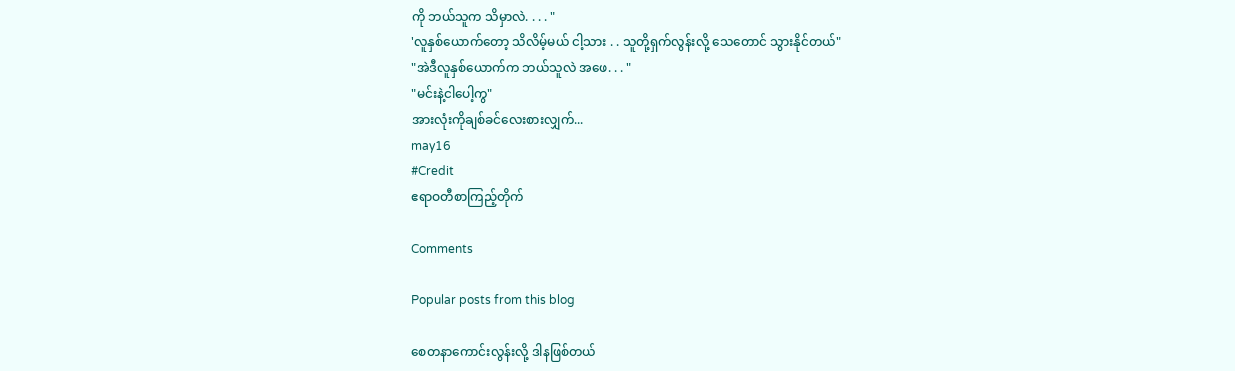ကို ဘယ်သူက သိမှာလဲ. . . . "
'လူနှစ်ယောက်တော့ သိလိမ့်မယ် ငါ့သား . . သူတို့ရှက်လွန်းလို့ သေတောင် သွားနိုင်တယ်"
"အဲဒီလူနှစ်ယောက်က ဘယ်သူလဲ အဖေ. . . "
"မင်းနဲ့ငါပေါ့ကွ"
အားလုံးကိုချစ်ခင်လေးစားလျှက်...
may16
#Credit
ဧရာဝတီစာကြည့်တိုက်

Comments

Popular posts from this blog

စေတနာကောင်းလွန်းလို့ ဒါနဖြစ်တယ်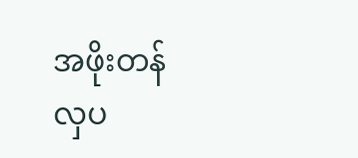အဖိုးတန်လှပ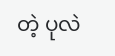တဲ့ ပုလဲ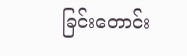ခြင်းတောင်း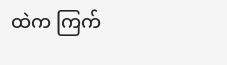ထဲက ကြက်